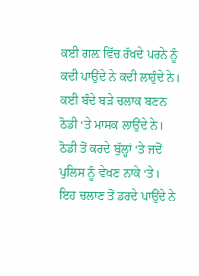ਕਈ ਗਲ਼ ਵਿੱਚ ਰੱਖਦੇ ਪਰਨੇ ਨੂੰ ਕਦੀ ਪਾਉਂਦੇ ਨੇ ਕਦੀ ਲਾਹੁੰਦੇ ਨੇ।
ਕਈ ਬੰਦੇ ਬੜੇ ਚਲਾਕ ਬਣਨ ਠੋਡੀ ‘ਤੇ ਮਾਸਕ ਲਾਉਂਦੇ ਨੇ।
ਠੋਡੀ ਤੋਂ ਕਰਦੇ ਬੁੱਲ੍ਹਾਂ ‘ਤੇ ਜਦੋਂ ਪੁਲਿਸ ਨੂੰ ਵੇਖਣ ਨਾਕੇ ‘ਤੇ।
ਇਹ ਚਲਾਣ ਤੋਂ ਡਰਦੇ ਪਾਉਂਦੇ ਨੇ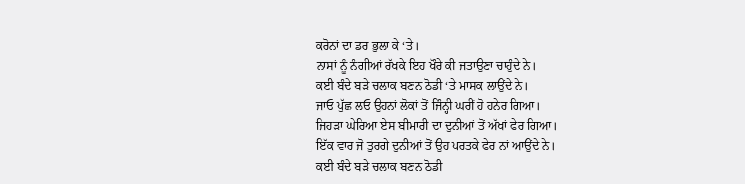ਕਰੋਨਾਂ ਦਾ ਡਰ ਭੁਲਾ ਕੇ ‘ਤੇ।
ਨਾਸਾਂ ਨੂੰ ਨੰਗੀਆਂ ਰੱਖਕੇ ਇਹ ਖੌਰੇ ਕੀ ਜਤਾਉਣਾ ਚਾਹੁੰਦੇ ਨੇ।
ਕਈ ਬੰਦੇ ਬੜੇ ਚਲਾਕ ਬਣਨ ਠੋਡੀ ‘ਤੇ ਮਾਸਕ ਲਾਉਂਦੇ ਨੇ।
ਜਾਓ ਪੁੱਛ ਲਓ ਉਹਨਾਂ ਲੋਕਾਂ ਤੋਂ ਜਿੰਨ੍ਹੀ ਘਰੀਂ ਹੋ ਹਨੇਰ ਗਿਆ।
ਜਿਹੜਾ ਘੇਰਿਆ ਏਸ ਬੀਮਾਰੀ ਦਾ ਦੁਨੀਆਂ ਤੋਂ ਅੱਖਾਂ ਫੇਰ ਗਿਆ।
ਇੱਕ ਵਾਰ ਜੋ ਤੁਰਗੇ ਦੁਨੀਆਂ ਤੋਂ ਉਹ ਪਰਤਕੇ ਫੇਰ ਨਾਂ ਆਉਂਦੇ ਨੇ।
ਕਈ ਬੰਦੇ ਬੜੇ ਚਲਾਕ ਬਣਨ ਠੋਡੀ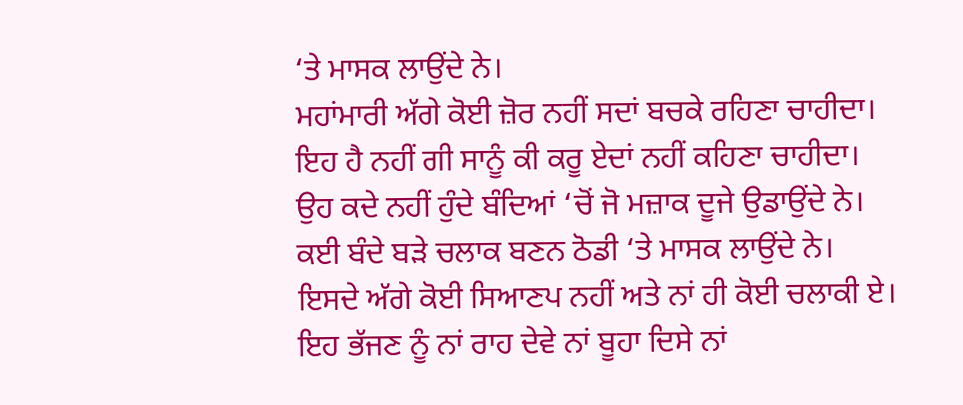‘ਤੇ ਮਾਸਕ ਲਾਉਂਦੇ ਨੇ।
ਮਹਾਂਮਾਰੀ ਅੱਗੇ ਕੋਈ ਜ਼ੋਰ ਨਹੀਂ ਸਦਾਂ ਬਚਕੇ ਰਹਿਣਾ ਚਾਹੀਦਾ।
ਇਹ ਹੈ ਨਹੀਂ ਗੀ ਸਾਨੂੰ ਕੀ ਕਰੂ ਏਦਾਂ ਨਹੀਂ ਕਹਿਣਾ ਚਾਹੀਦਾ।
ਉਹ ਕਦੇ ਨਹੀਂ ਹੁੰਦੇ ਬੰਦਿਆਂ ‘ਚੋਂ ਜੋ ਮਜ਼ਾਕ ਦੂਜੇ ਉਡਾਉਂਦੇ ਨੇ।
ਕਈ ਬੰਦੇ ਬੜੇ ਚਲਾਕ ਬਣਨ ਠੋਡੀ ‘ਤੇ ਮਾਸਕ ਲਾਉਂਦੇ ਨੇ।
ਇਸਦੇ ਅੱਗੇ ਕੋਈ ਸਿਆਣਪ ਨਹੀਂ ਅਤੇ ਨਾਂ ਹੀ ਕੋਈ ਚਲਾਕੀ ਏ।
ਇਹ ਭੱਜਣ ਨੂੰ ਨਾਂ ਰਾਹ ਦੇਵੇ ਨਾਂ ਬੂਹਾ ਦਿਸੇ ਨਾਂ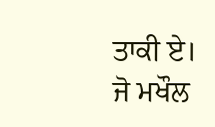ਤਾਕੀ ਏ।
ਜੋ ਮਖੌਲ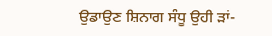ਉਡਾਉਣ ਸ਼ਿਨਾਗ ਸੰਧੂ ਉਹੀ ੜਾਂ-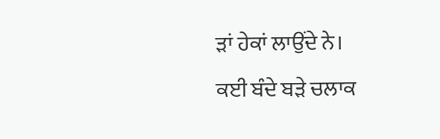ੜਾਂ ਹੇਕਾਂ ਲਾਉਂਦੇ ਨੇ।
ਕਈ ਬੰਦੇ ਬੜੇ ਚਲਾਕ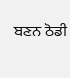ਬਣਨ ਠੋਡੀ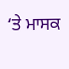‘ਤੇ ਮਾਸਕ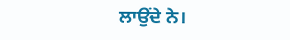ਲਾਉਂਦੇ ਨੇ।